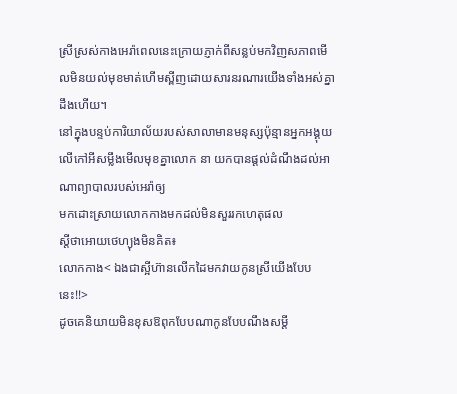ស្រីស្រស់កាងអេរ៉ាពេលនេះក្រោយភ្ញាក់ពីសន្លប់មកវិញសភាពមើលមិនយល់មុខមាត់ហើមស្ពីញដោយសារនរណារយើងទាំងអស់គ្នាដឹងហើយ។
នៅក្នុងបន្ទប់ការិយាល័យរបស់សាលាមានមនុស្សប៉ុន្មានអ្នកអង្គុយលើកៅអីសម្លឹងមើលមុខគ្នាលោក នា យកបានផ្តល់ដំណឹងដល់អាណាព្យាបាលរបស់អេរ៉ាឲ្យ
មកដោះស្រាយលោកកាងមកដល់មិនសួររកហេតុផល
ស្តីថាអោយថេហ្យុងមិនគិត៖
លោកកាង< ឯងជាស្អីហ៊ានលើកដៃមកវាយកូនស្រីយើងបែបនេះ!!>
ដូចគេនិយាយមិនខុសឱពុកបែបណាកូនបែបណឹងសម្តី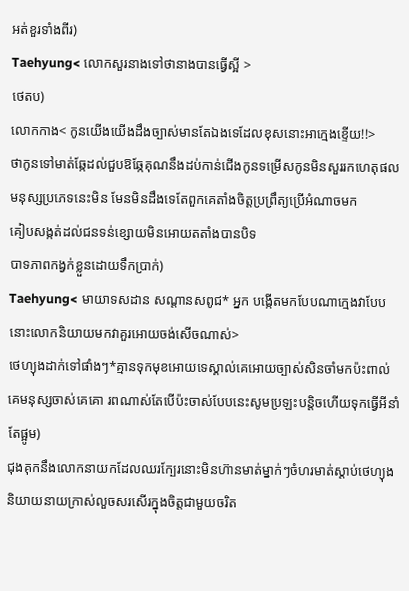អត់ខួរទាំងពីរ)
Taehyung< លោកសួរនាងទៅថានាងបានធ្វើស្អី >
ថេតប)
លោកកាង< កូនយើងយើងដឹងច្បាស់មានតែឯងទេដែលខុសនោះអាក្មេងខ្ទើយ!!>
ថាកូនទៅមាត់ឆ្កែដល់ជួបឱឆ្កែគុណនឹងដប់កាន់ជើងកូនទម្រើសកូនមិនសួររកហេតុផលមនុស្សប្រភេទនេះមិន មែនមិនដឹងទេតែពួកគេតាំងចិត្តប្រព្រឹត្យប្រើអំណាចមក
គៀបសង្កត់ដល់ជនទន់ខ្សោយមិនអោយតតាំងបានបិទ
បាទភាពកង្វក់ខ្លួនដោយទឹកប្រាក់)
Taehyung< មាយាទសដាន សណ្តានសពូជ* អ្នក បង្កើតមកបែបណាក្មេងវាបែបនោះលោកនិយាយមកវាគួរអោយចង់សើចណាស់>
ថេហ្យុងដាក់ទៅផាំងៗ*គ្មានទុកមុខអោយទេស្គាល់គេអោយច្បាស់សិនចាំមកប៉ះពាល់គេមនុស្សចាស់គេគោ រពណាស់តែបើប៉ះចាស់បែបនេះសូមប្រឡះបន្តិចហើយទុកធ្វើអីនាំតែផ្អូម)
ជុងគុកនឹងលោកនាយកដែលឈរក្បែរនោះមិនហ៊ានមាត់ម្នាក់ៗចំហរមាត់ស្តាប់ថេហ្យុងនិយាយនាយក្រាស់លួចសរសើរក្នុងចិត្តជាមួយចរិត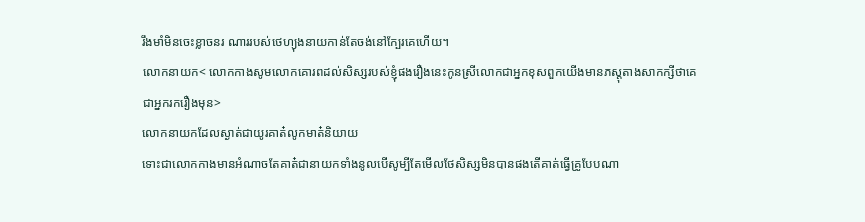រឹងមាំមិនចេះខ្លាចនរ ណាររបស់ថេហ្យុងនាយកាន់តែចង់នៅក្បែរគេហើយ។
លោកនាយក< លោកកាងសូមលោកគោរពដល់សិស្សរបស់ខ្ញុំផងរឿងនេះកូនស្រីលោកជាអ្នកខុសពួកយើងមានភស្តុតាងសាកក្សីថាគេជាអ្នករករឿងមុន>
លោកនាយកដែលស្ងាត់ជាយូរគាត៎លូកមាត៎និយាយ
ទោះជាលោកកាងមានអំណាចតែគាត៎ជានាយកទាំងនូលបើសូម្បីតែមើលថែសិស្សមិនបានផងតើគាត់ធ្វើគ្រូបែបណា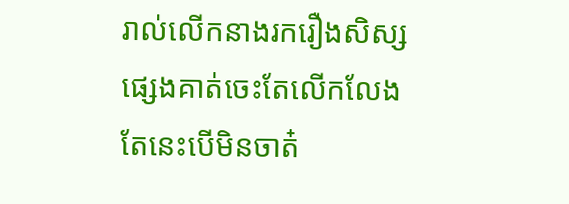រាល់លើកនាងរករឿងសិស្សផ្សេងគាត់ចេះតែលើកលែងតែនេះបើមិនចាត៎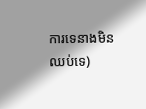ការទេនាងមិនឈប់ទេ)